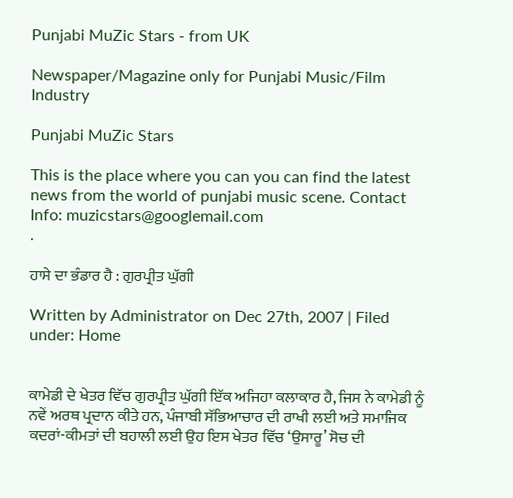Punjabi MuZic Stars - from UK

Newspaper/Magazine only for Punjabi Music/Film Industry

Punjabi MuZic Stars

This is the place where you can you can find the latest news from the world of punjabi music scene. Contact Info: muzicstars@googlemail.com
.

ਹਾਸੇ ਦਾ ਭੰਡਾਰ ਹੈ : ਗੁਰਪ੍ਰੀਤ ਘੁੱਗੀ

Written by Administrator on Dec 27th, 2007 | Filed under: Home


ਕਾਮੇਡੀ ਦੇ ਖੇਤਰ ਵਿੱਚ ਗੁਰਪ੍ਰੀਤ ਘੁੱਗੀ ਇੱਕ ਅਜਿਹਾ ਕਲਾਕਾਰ ਹੈ, ਜਿਸ ਨੇ ਕਾਮੇਡੀ ਨੂੰ ਨਵੇਂ ਅਰਥ ਪ੍ਰਦਾਨ ਕੀਤੇ ਹਨ, ਪੰਜਾਬੀ ਸੱਭਿਆਚਾਰ ਦੀ ਰਾਖੀ ਲਈ ਅਤੇ ਸਮਾਜਿਕ ਕਦਰਾਂ-ਕੀਮਤਾਂ ਦੀ ਬਹਾਲੀ ਲਈ ਉਹ ਇਸ ਖੇਤਰ ਵਿੱਚ ‘ਉਸਾਰੂ’ ਸੋਚ ਦੀ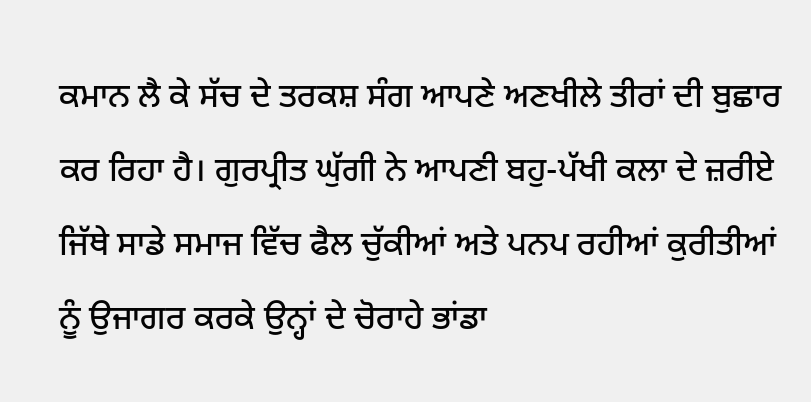ਕਮਾਨ ਲੈ ਕੇ ਸੱਚ ਦੇ ਤਰਕਸ਼ ਸੰਗ ਆਪਣੇ ਅਣਖੀਲੇ ਤੀਰਾਂ ਦੀ ਬੁਛਾਰ ਕਰ ਰਿਹਾ ਹੈ। ਗੁਰਪ੍ਰੀਤ ਘੁੱਗੀ ਨੇ ਆਪਣੀ ਬਹੁ-ਪੱਖੀ ਕਲਾ ਦੇ ਜ਼ਰੀਏ ਜਿੱਥੇ ਸਾਡੇ ਸਮਾਜ ਵਿੱਚ ਫੈਲ ਚੁੱਕੀਆਂ ਅਤੇ ਪਨਪ ਰਹੀਆਂ ਕੁਰੀਤੀਆਂ ਨੂੰ ਉਜਾਗਰ ਕਰਕੇ ਉਨ੍ਹਾਂ ਦੇ ਚੋਰਾਹੇ ਭਾਂਡਾ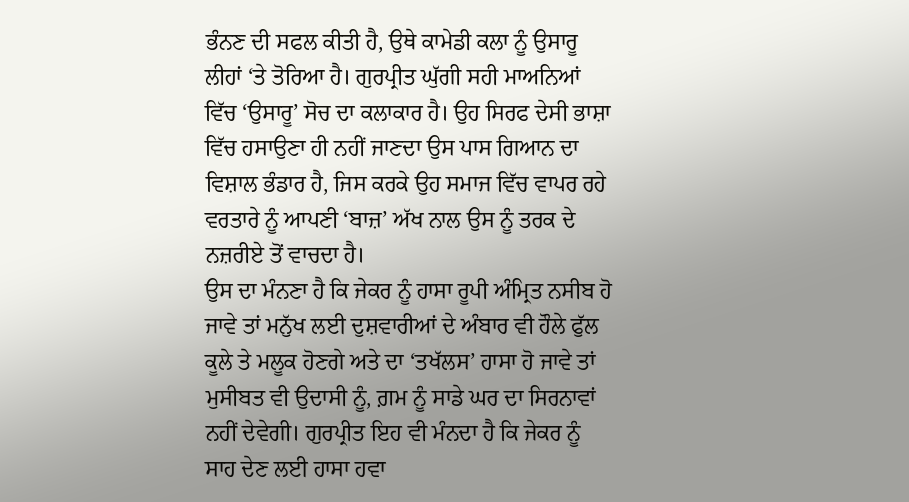ਭੰਨਣ ਦੀ ਸਫਲ ਕੀਤੀ ਹੈ, ਉਥੇ ਕਾਮੇਡੀ ਕਲਾ ਨੂੰ ਉਸਾਰੂ ਲੀਹਾਂ ‘ਤੇ ਤੋਰਿਆ ਹੈ। ਗੁਰਪ੍ਰੀਤ ਘੁੱਗੀ ਸਹੀ ਮਾਅਨਿਆਂ ਵਿੱਚ ‘ਉਸਾਰੂ’ ਸੋਚ ਦਾ ਕਲਾਕਾਰ ਹੈ। ਉਹ ਸਿਰਫ ਦੇਸੀ ਭਾਸ਼ਾ ਵਿੱਚ ਹਸਾਉਣਾ ਹੀ ਨਹੀਂ ਜਾਣਦਾ ਉਸ ਪਾਸ ਗਿਆਨ ਦਾ ਵਿਸ਼ਾਲ ਭੰਡਾਰ ਹੈ, ਜਿਸ ਕਰਕੇ ਉਹ ਸਮਾਜ ਵਿੱਚ ਵਾਪਰ ਰਹੇ ਵਰਤਾਰੇ ਨੂੰ ਆਪਣੀ ‘ਬਾਜ਼’ ਅੱਖ ਨਾਲ ਉਸ ਨੂੰ ਤਰਕ ਦੇ ਨਜ਼ਰੀਏ ਤੋਂ ਵਾਚਦਾ ਹੈ।
ਉਸ ਦਾ ਮੰਨਣਾ ਹੈ ਕਿ ਜੇਕਰ ਨੂੰ ਹਾਸਾ ਰੂਪੀ ਅੰਮ੍ਰਿਤ ਨਸੀਬ ਹੋ ਜਾਵੇ ਤਾਂ ਮਨੁੱਖ ਲਈ ਦੁਸ਼ਵਾਰੀਆਂ ਦੇ ਅੰਬਾਰ ਵੀ ਹੌਲੇ ਫੁੱਲ ਕੂਲੇ ਤੇ ਮਲੂਕ ਹੋਣਗੇ ਅਤੇ ਦਾ ‘ਤਖੱਲਸ’ ਹਾਸਾ ਹੋ ਜਾਵੇ ਤਾਂ ਮੁਸੀਬਤ ਵੀ ਉਦਾਸੀ ਨੂੰ, ਗ਼ਮ ਨੂੰ ਸਾਡੇ ਘਰ ਦਾ ਸਿਰਨਾਵਾਂ ਨਹੀਂ ਦੇਵੇਗੀ। ਗੁਰਪ੍ਰੀਤ ਇਹ ਵੀ ਮੰਨਦਾ ਹੈ ਕਿ ਜੇਕਰ ਨੂੰ ਸਾਹ ਦੇਣ ਲਈ ਹਾਸਾ ਹਵਾ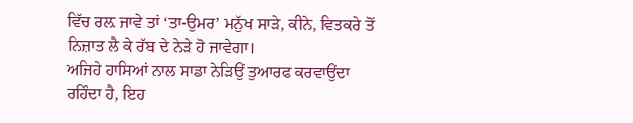ਵਿੱਚ ਰਲ਼ ਜਾਵੇ ਤਾਂ ‘ਤਾ-ਉਮਰ’ ਮਨੁੱਖ ਸਾੜੇ, ਕੀਨੇ, ਵਿਤਕਰੇ ਤੋਂ ਨਿਜ਼ਾਤ ਲੈ ਕੇ ਰੱਬ ਦੇ ਨੇੜੇ ਹੋ ਜਾਵੇਗਾ।
ਅਜਿਹੇ ਹਾਸਿਆਂ ਨਾਲ ਸਾਡਾ ਨੇੜਿਉਂ ਤੁਆਰਫ ਕਰਵਾਉਂਦਾ ਰਹਿੰਦਾ ਹੈ, ਇਹ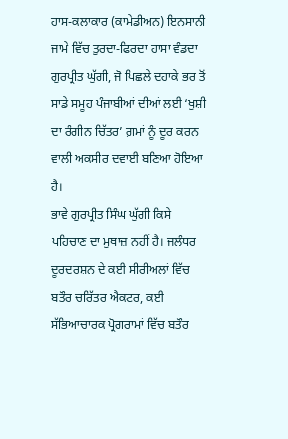ਹਾਸ-ਕਲਾਕਾਰ (ਕਾਮੇਡੀਅਨ) ਇਨਸਾਨੀ ਜਾਮੇ ਵਿੱਚ ਤੁਰਦਾ-ਫਿਰਦਾ ਹਾਸਾ ਵੰਡਦਾ ਗੁਰਪ੍ਰੀਤ ਘੁੱਗੀ, ਜੋ ਪਿਛਲੇ ਦਹਾਕੇ ਭਰ ਤੋਂ ਸਾਡੇ ਸਮੂਹ ਪੰਜਾਬੀਆਂ ਦੀਆਂ ਲਈ ‘ਖੁਸ਼ੀ ਦਾ ਰੰਗੀਨ ਚਿੱਤਰ’ ਗ਼ਮਾਂ ਨੂੰ ਦੂਰ ਕਰਨ ਵਾਲੀ ਅਕਸੀਰ ਦਵਾਈ ਬਣਿਆ ਹੋਇਆ ਹੈ।
ਭਾਵੇ ਗੁਰਪ੍ਰੀਤ ਸਿੰਘ ਘੁੱਗੀ ਕਿਸੇ ਪਹਿਚਾਣ ਦਾ ਮੁਥਾਜ਼ ਨਹੀਂ ਹੈ। ਜਲੰਧਰ ਦੂਰਦਰਸ਼ਨ ਦੇ ਕਈ ਸੀਰੀਅਲਾਂ ਵਿੱਚ ਬਤੌਰ ਚਰਿੱਤਰ ਐਕਟਰ, ਕਈ ਸੱਭਿਆਚਾਰਕ ਪ੍ਰੋਗਰਾਮਾਂ ਵਿੱਚ ਬਤੌਰ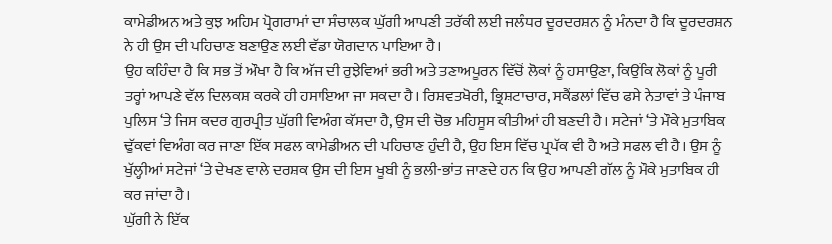ਕਾਮੇਡੀਅਨ ਅਤੇ ਕੁਝ ਅਹਿਮ ਪ੍ਰੋਗਰਾਮਾਂ ਦਾ ਸੰਚਾਲਕ ਘੁੱਗੀ ਆਪਣੀ ਤਰੱਕੀ ਲਈ ਜਲੰਧਰ ਦੂਰਦਰਸ਼ਨ ਨੂੰ ਮੰਨਦਾ ਹੈ ਕਿ ਦੂਰਦਰਸ਼ਨ ਨੇ ਹੀ ਉਸ ਦੀ ਪਹਿਚਾਣ ਬਣਾਉਣ ਲਈ ਵੱਡਾ ਯੋਗਦਾਨ ਪਾਇਆ ਹੈ।
ਉਹ ਕਹਿੰਦਾ ਹੈ ਕਿ ਸਭ ਤੋਂ ਔਖਾ ਹੈ ਕਿ ਅੱਜ ਦੀ ਰੁਝੇਵਿਆਂ ਭਰੀ ਅਤੇ ਤਣਾਅਪੂਰਨ ਵਿੱਚੋਂ ਲੋਕਾਂ ਨੂੰ ਹਸਾਉਣਾ, ਕਿਉਂਕਿ ਲੋਕਾਂ ਨੂੰ ਪੂਰੀ ਤਰ੍ਹਾਂ ਆਪਣੇ ਵੱਲ ਦਿਲਕਸ਼ ਕਰਕੇ ਹੀ ਹਸਾਇਆ ਜਾ ਸਕਦਾ ਹੈ। ਰਿਸ਼ਵਤਖੋਰੀ, ਭ੍ਰਿਸ਼ਟਾਚਾਰ, ਸਕੈਂਡਲਾਂ ਵਿੱਚ ਫਸੇ ਨੇਤਾਵਾਂ ਤੇ ਪੰਜਾਬ ਪੁਲਿਸ ‘ਤੇ ਜਿਸ ਕਦਰ ਗੁਰਪ੍ਰੀਤ ਘੁੱਗੀ ਵਿਅੰਗ ਕੱਸਦਾ ਹੈ, ਉਸ ਦੀ ਚੋਭ ਮਹਿਸੂਸ ਕੀਤੀਆਂ ਹੀ ਬਣਦੀ ਹੈ। ਸਟੇਜਾਂ ‘ਤੇ ਮੌਕੇ ਮੁਤਾਬਿਕ ਢੁੱਕਵਾਂ ਵਿਅੰਗ ਕਰ ਜਾਣਾ ਇੱਕ ਸਫਲ ਕਾਮੇਡੀਅਨ ਦੀ ਪਹਿਚਾਣ ਹੁੰਦੀ ਹੈ, ਉਹ ਇਸ ਵਿੱਚ ਪ੍ਰਪੱਕ ਵੀ ਹੈ ਅਤੇ ਸਫਲ ਵੀ ਹੈ। ਉਸ ਨੂੰ ਖੁੱਲ੍ਹੀਆਂ ਸਟੇਜਾਂ ‘ਤੇ ਦੇਖਣ ਵਾਲੇ ਦਰਸ਼ਕ ਉਸ ਦੀ ਇਸ ਖੂਬੀ ਨੂੰ ਭਲੀ-ਭਾਂਤ ਜਾਣਦੇ ਹਨ ਕਿ ਉਹ ਆਪਣੀ ਗੱਲ ਨੂੰ ਮੌਕੇ ਮੁਤਾਬਿਕ ਹੀ ਕਰ ਜਾਂਦਾ ਹੈ।
ਘੁੱਗੀ ਨੇ ਇੱਕ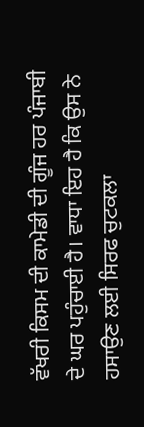ਵੱਖਰੀ ਕਿਸਮ ਦੀ ਕਾਮੇਡੀ ਦੀ ਗੂੰਜ ਹਰ ਪੰਜਾਬੀ ਦੇ ਘਰ ਪਹੁੰਚਾਈ ਹੈ। ਵਾਧਾ ਇਹ ਹੈ ਕਿ ਉਸ ਨੇ ਹਸਾਉਣ ਲਈ ਸਿਰਫ ਚੁਟਕਲਾ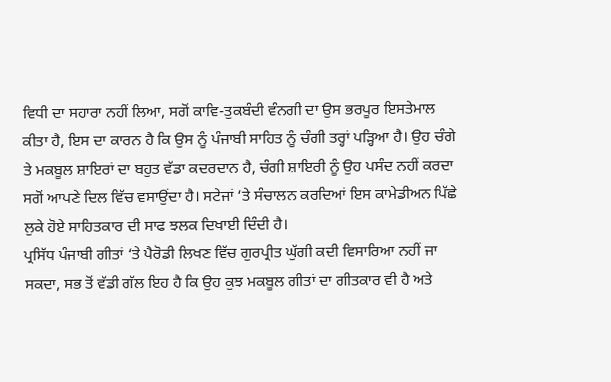ਵਿਧੀ ਦਾ ਸਹਾਰਾ ਨਹੀਂ ਲਿਆ, ਸਗੋਂ ਕਾਵਿ-ਤੁਕਬੰਦੀ ਵੰਨਗੀ ਦਾ ਉਸ ਭਰਪੂਰ ਇਸਤੇਮਾਲ ਕੀਤਾ ਹੈ, ਇਸ ਦਾ ਕਾਰਨ ਹੈ ਕਿ ਉਸ ਨੂੰ ਪੰਜਾਬੀ ਸਾਹਿਤ ਨੂੰ ਚੰਗੀ ਤਰ੍ਹਾਂ ਪੜ੍ਹਿਆ ਹੈ। ਉਹ ਚੰਗੇ ਤੇ ਮਕਬੂਲ ਸ਼ਾਇਰਾਂ ਦਾ ਬਹੁਤ ਵੱਡਾ ਕਦਰਦਾਨ ਹੈ, ਚੰਗੀ ਸ਼ਾਇਰੀ ਨੂੰ ਉਹ ਪਸੰਦ ਨਹੀਂ ਕਰਦਾ ਸਗੋਂ ਆਪਣੇ ਦਿਲ ਵਿੱਚ ਵਸਾਉਂਦਾ ਹੈ। ਸਟੇਜਾਂ ‘ਤੇ ਸੰਚਾਲਨ ਕਰਦਿਆਂ ਇਸ ਕਾਮੇਡੀਅਨ ਪਿੱਛੇ ਲੁਕੇ ਹੋਏ ਸਾਹਿਤਕਾਰ ਦੀ ਸਾਫ ਝਲਕ ਦਿਖਾਈ ਦਿੰਦੀ ਹੈ।
ਪ੍ਰਸਿੱਧ ਪੰਜਾਬੀ ਗੀਤਾਂ ‘ਤੇ ਪੈਰੋਡੀ ਲਿਖਣ ਵਿੱਚ ਗੁਰਪ੍ਰੀਤ ਘੁੱਗੀ ਕਦੀ ਵਿਸਾਰਿਆ ਨਹੀਂ ਜਾ ਸਕਦਾ, ਸਭ ਤੋਂ ਵੱਡੀ ਗੱਲ ਇਹ ਹੈ ਕਿ ਉਹ ਕੁਝ ਮਕਬੂਲ ਗੀਤਾਂ ਦਾ ਗੀਤਕਾਰ ਵੀ ਹੈ ਅਤੇ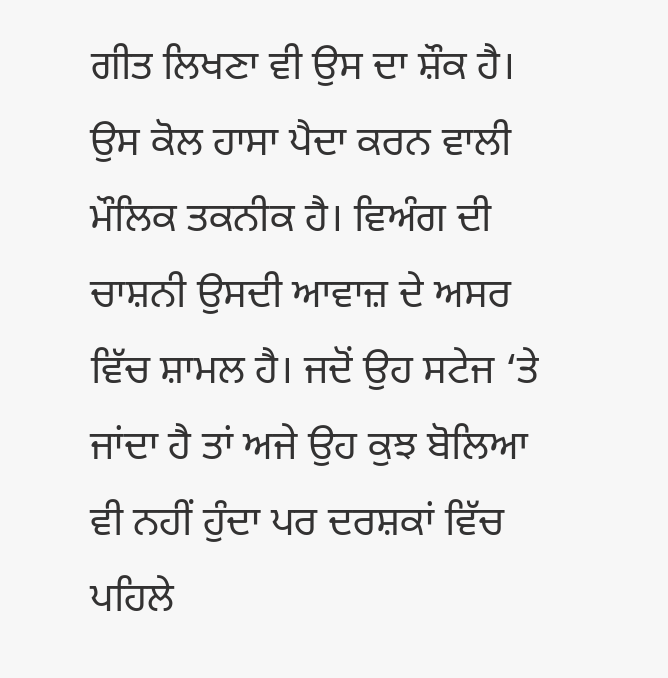ਗੀਤ ਲਿਖਣਾ ਵੀ ਉਸ ਦਾ ਸ਼ੌਕ ਹੈ। ਉਸ ਕੋਲ ਹਾਸਾ ਪੈਦਾ ਕਰਨ ਵਾਲੀ ਮੌਲਿਕ ਤਕਨੀਕ ਹੈ। ਵਿਅੰਗ ਦੀ ਚਾਸ਼ਨੀ ਉਸਦੀ ਆਵਾਜ਼ ਦੇ ਅਸਰ ਵਿੱਚ ਸ਼ਾਮਲ ਹੈ। ਜਦੋਂ ਉਹ ਸਟੇਜ ‘ਤੇ ਜਾਂਦਾ ਹੈ ਤਾਂ ਅਜੇ ਉਹ ਕੁਝ ਬੋਲਿਆ ਵੀ ਨਹੀਂ ਹੁੰਦਾ ਪਰ ਦਰਸ਼ਕਾਂ ਵਿੱਚ ਪਹਿਲੇ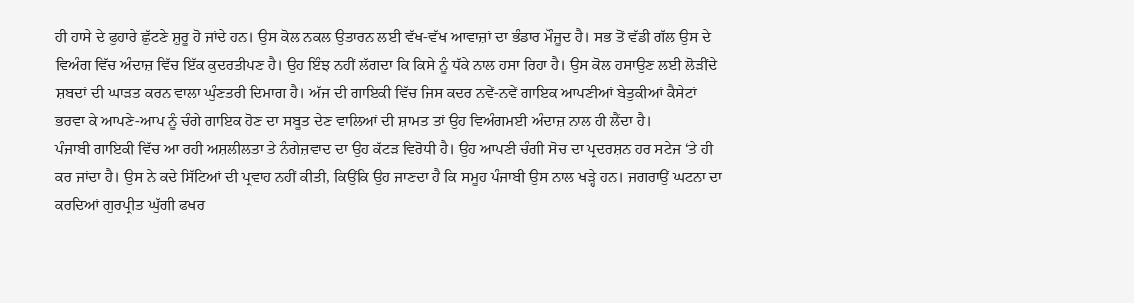ਹੀ ਹਾਸੇ ਦੇ ਫੁਹਾਰੇ ਛੁੱਟਣੇ ਸ਼ੁਰੂ ਹੋ ਜਾਂਦੇ ਹਨ। ਉਸ ਕੋਲ ਨਕਲ ਉਤਾਰਨ ਲਈ ਵੱਖ-ਵੱਖ ਆਵਾਜ਼ਾਂ ਦਾ ਭੰਡਾਰ ਮੌਜੂਦ ਹੈ। ਸਭ ਤੋਂ ਵੱਡੀ ਗੱਲ ਉਸ ਦੇ ਵਿਅੰਗ ਵਿੱਚ ਅੰਦਾਜ਼ ਵਿੱਚ ਇੱਕ ਕੁਦਰਤੀਪਣ ਹੈ। ਉਹ ਇੰਝ ਨਹੀਂ ਲੱਗਦਾ ਕਿ ਕਿਸੇ ਨੂੰ ਧੱਕੇ ਨਾਲ ਹਸਾ ਰਿਹਾ ਹੈ। ਉਸ ਕੋਲ ਹਸਾਉਣ ਲਈ ਲੋੜੀਂਦੇ ਸ਼ਬਦਾਂ ਦੀ ਘਾੜਤ ਕਰਨ ਵਾਲਾ ਘੁੰਣਤਰੀ ਦਿਮਾਗ ਹੈ। ਅੱਜ ਦੀ ਗਾਇਕੀ ਵਿੱਚ ਜਿਸ ਕਦਰ ਨਵੇਂ-ਨਵੇਂ ਗਾਇਕ ਆਪਣੀਆਂ ਬੇਤੁਕੀਆਂ ਕੈਸੇਟਾਂ ਭਰਵਾ ਕੇ ਆਪਣੇ-ਆਪ ਨੂੰ ਚੰਗੇ ਗਾਇਕ ਹੋਣ ਦਾ ਸਬੂਤ ਦੇਣ ਵਾਲਿਆਂ ਦੀ ਸ਼ਾਮਤ ਤਾਂ ਉਹ ਵਿਅੰਗਮਈ ਅੰਦਾਜ਼ ਨਾਲ ਹੀ ਲੈਂਦਾ ਹੈ।
ਪੰਜਾਬੀ ਗਾਇਕੀ ਵਿੱਚ ਆ ਰਹੀ ਅਸ਼ਲੀਲਤਾ ਤੇ ਨੰਗੇਜ਼ਵਾਦ ਦਾ ਉਹ ਕੱਟੜ ਵਿਰੋਧੀ ਹੈ। ਉਹ ਆਪਣੀ ਚੰਗੀ ਸੋਚ ਦਾ ਪ੍ਰਦਰਸ਼ਨ ਹਰ ਸਟੇਜ ‘ਤੇ ਹੀ ਕਰ ਜਾਂਦਾ ਹੈ। ਉਸ ਨੇ ਕਦੇ ਸਿੱਟਿਆਂ ਦੀ ਪ੍ਰਵਾਹ ਨਹੀਂ ਕੀਤੀ, ਕਿਉਂਕਿ ਉਹ ਜਾਣਦਾ ਹੈ ਕਿ ਸਮੂਹ ਪੰਜਾਬੀ ਉਸ ਨਾਲ ਖੜ੍ਹੇ ਹਨ। ਜਗਰਾਉਂ ਘਟਨਾ ਦਾ ਕਰਦਿਆਂ ਗੁਰਪ੍ਰੀਤ ਘੁੱਗੀ ਫਖਰ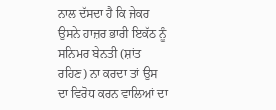ਨਾਲ ਦੱਸਦਾ ਹੈ ਕਿ ਜੇਕਰ ਉਸਨੇ ਹਾਜ਼ਰ ਭਾਰੀ ਇਕੱਠ ਨੂੰ ਸਨਿਮਰ ਬੇਨਤੀ (ਸ਼ਾਂਤ ਰਹਿਣ) ਨਾ ਕਰਦਾ ਤਾਂ ਉਸ ਦਾ ਵਿਰੋਧ ਕਰਨ ਵਾਲਿਆਂ ਦਾ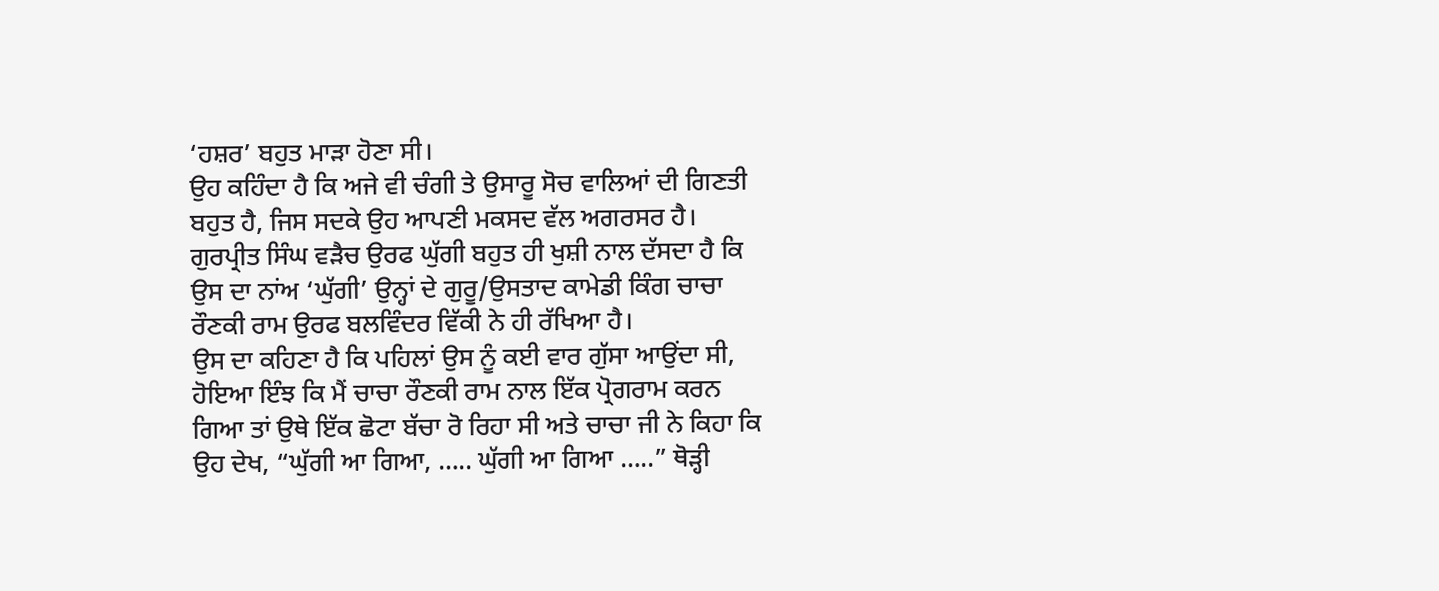‘ਹਸ਼ਰ’ ਬਹੁਤ ਮਾੜਾ ਹੋਣਾ ਸੀ।
ਉਹ ਕਹਿੰਦਾ ਹੈ ਕਿ ਅਜੇ ਵੀ ਚੰਗੀ ਤੇ ਉਸਾਰੂ ਸੋਚ ਵਾਲਿਆਂ ਦੀ ਗਿਣਤੀ ਬਹੁਤ ਹੈ, ਜਿਸ ਸਦਕੇ ਉਹ ਆਪਣੀ ਮਕਸਦ ਵੱਲ ਅਗਰਸਰ ਹੈ। ਗੁਰਪ੍ਰੀਤ ਸਿੰਘ ਵੜੈਚ ਉਰਫ ਘੁੱਗੀ ਬਹੁਤ ਹੀ ਖੁਸ਼ੀ ਨਾਲ ਦੱਸਦਾ ਹੈ ਕਿ ਉਸ ਦਾ ਨਾਂਅ ‘ਘੁੱਗੀ’ ਉਨ੍ਹਾਂ ਦੇ ਗੁਰੂ/ਉਸਤਾਦ ਕਾਮੇਡੀ ਕਿੰਗ ਚਾਚਾ ਰੌਣਕੀ ਰਾਮ ਉਰਫ ਬਲਵਿੰਦਰ ਵਿੱਕੀ ਨੇ ਹੀ ਰੱਖਿਆ ਹੈ।
ਉਸ ਦਾ ਕਹਿਣਾ ਹੈ ਕਿ ਪਹਿਲਾਂ ਉਸ ਨੂੰ ਕਈ ਵਾਰ ਗੁੱਸਾ ਆਉਂਦਾ ਸੀ, ਹੋਇਆ ਇੰਝ ਕਿ ਮੈਂ ਚਾਚਾ ਰੌਣਕੀ ਰਾਮ ਨਾਲ ਇੱਕ ਪ੍ਰੋਗਰਾਮ ਕਰਨ ਗਿਆ ਤਾਂ ਉਥੇ ਇੱਕ ਛੋਟਾ ਬੱਚਾ ਰੋ ਰਿਹਾ ਸੀ ਅਤੇ ਚਾਚਾ ਜੀ ਨੇ ਕਿਹਾ ਕਿ ਉਹ ਦੇਖ, “ਘੁੱਗੀ ਆ ਗਿਆ, ….. ਘੁੱਗੀ ਆ ਗਿਆ …..” ਥੋੜ੍ਹੀ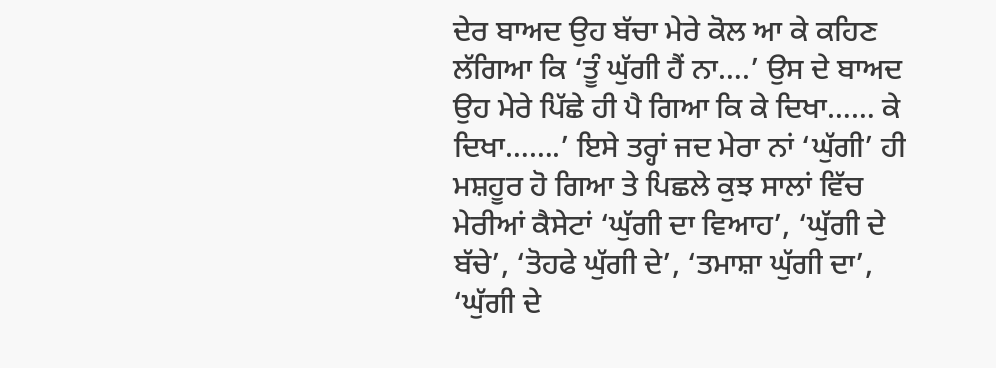ਦੇਰ ਬਾਅਦ ਉਹ ਬੱਚਾ ਮੇਰੇ ਕੋਲ ਆ ਕੇ ਕਹਿਣ ਲੱਗਿਆ ਕਿ ‘ਤੂੰ ਘੁੱਗੀ ਹੈਂ ਨਾ….’ ਉਸ ਦੇ ਬਾਅਦ ਉਹ ਮੇਰੇ ਪਿੱਛੇ ਹੀ ਪੈ ਗਿਆ ਕਿ ਕੇ ਦਿਖਾ…… ਕੇ ਦਿਖਾ…….’ ਇਸੇ ਤਰ੍ਹਾਂ ਜਦ ਮੇਰਾ ਨਾਂ ‘ਘੁੱਗੀ’ ਹੀ ਮਸ਼ਹੂਰ ਹੋ ਗਿਆ ਤੇ ਪਿਛਲੇ ਕੁਝ ਸਾਲਾਂ ਵਿੱਚ ਮੇਰੀਆਂ ਕੈਸੇਟਾਂ ‘ਘੁੱਗੀ ਦਾ ਵਿਆਹ’, ‘ਘੁੱਗੀ ਦੇ ਬੱਚੇ’, ‘ਤੋਹਫੇ ਘੁੱਗੀ ਦੇ’, ‘ਤਮਾਸ਼ਾ ਘੁੱਗੀ ਦਾ’, ‘ਘੁੱਗੀ ਦੇ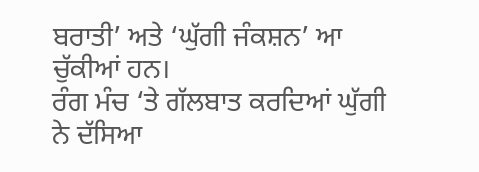ਬਰਾਤੀ’ ਅਤੇ ‘ਘੁੱਗੀ ਜੰਕਸ਼ਨ’ ਆ ਚੁੱਕੀਆਂ ਹਨ।
ਰੰਗ ਮੰਚ ‘ਤੇ ਗੱਲਬਾਤ ਕਰਦਿਆਂ ਘੁੱਗੀ ਨੇ ਦੱਸਿਆ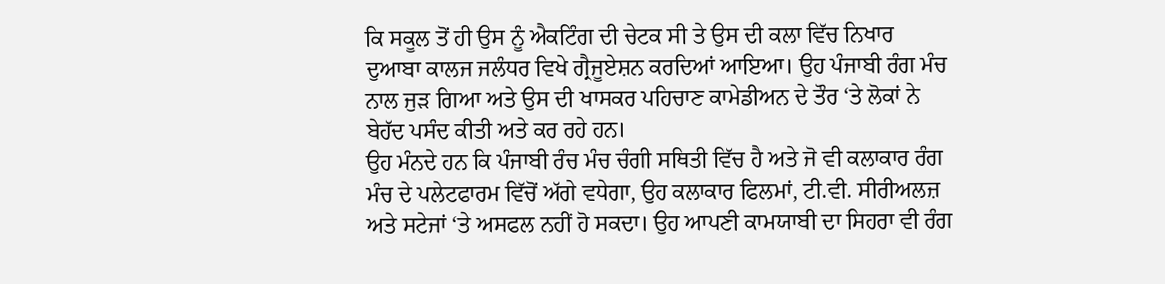ਕਿ ਸਕੂਲ ਤੋਂ ਹੀ ਉਸ ਨੂੰ ਐਕਟਿੰਗ ਦੀ ਚੇਟਕ ਸੀ ਤੇ ਉਸ ਦੀ ਕਲਾ ਵਿੱਚ ਨਿਖਾਰ ਦੁਆਬਾ ਕਾਲਜ ਜਲੰਧਰ ਵਿਖੇ ਗ੍ਰੈਜੂਏਸ਼ਨ ਕਰਦਿਆਂ ਆਇਆ। ਉਹ ਪੰਜਾਬੀ ਰੰਗ ਮੰਚ ਨਾਲ ਜੁੜ ਗਿਆ ਅਤੇ ਉਸ ਦੀ ਖਾਸਕਰ ਪਹਿਚਾਣ ਕਾਮੇਡੀਅਨ ਦੇ ਤੌਰ ‘ਤੇ ਲੋਕਾਂ ਨੇ ਬੇਹੱਦ ਪਸੰਦ ਕੀਤੀ ਅਤੇ ਕਰ ਰਹੇ ਹਨ।
ਉਹ ਮੰਨਦੇ ਹਨ ਕਿ ਪੰਜਾਬੀ ਰੰਚ ਮੰਚ ਚੰਗੀ ਸਥਿਤੀ ਵਿੱਚ ਹੈ ਅਤੇ ਜੋ ਵੀ ਕਲਾਕਾਰ ਰੰਗ ਮੰਚ ਦੇ ਪਲੇਟਫਾਰਮ ਵਿੱਚੋਂ ਅੱਗੇ ਵਧੇਗਾ, ਉਹ ਕਲਾਕਾਰ ਫਿਲਮਾਂ, ਟੀ.ਵੀ. ਸੀਰੀਅਲਜ਼ ਅਤੇ ਸਟੇਜਾਂ ‘ਤੇ ਅਸਫਲ ਨਹੀਂ ਹੋ ਸਕਦਾ। ਉਹ ਆਪਣੀ ਕਾਮਯਾਬੀ ਦਾ ਸਿਹਰਾ ਵੀ ਰੰਗ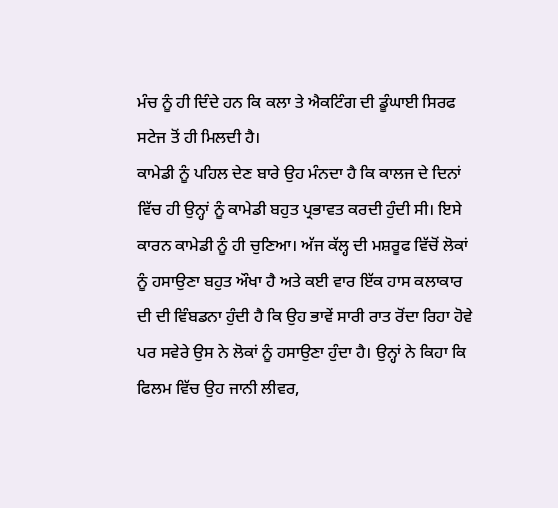ਮੰਚ ਨੂੰ ਹੀ ਦਿੰਦੇ ਹਨ ਕਿ ਕਲਾ ਤੇ ਐਕਟਿੰਗ ਦੀ ਡੂੰਘਾਈ ਸਿਰਫ ਸਟੇਜ ਤੋਂ ਹੀ ਮਿਲਦੀ ਹੈ।
ਕਾਮੇਡੀ ਨੂੰ ਪਹਿਲ ਦੇਣ ਬਾਰੇ ਉਹ ਮੰਨਦਾ ਹੈ ਕਿ ਕਾਲਜ ਦੇ ਦਿਨਾਂ ਵਿੱਚ ਹੀ ਉਨ੍ਹਾਂ ਨੂੰ ਕਾਮੇਡੀ ਬਹੁਤ ਪ੍ਰਭਾਵਤ ਕਰਦੀ ਹੁੰਦੀ ਸੀ। ਇਸੇ ਕਾਰਨ ਕਾਮੇਡੀ ਨੂੰ ਹੀ ਚੁਣਿਆ। ਅੱਜ ਕੱਲ੍ਹ ਦੀ ਮਸ਼ਰੂਫ ਵਿੱਚੋਂ ਲੋਕਾਂ ਨੂੰ ਹਸਾਉਣਾ ਬਹੁਤ ਔਖਾ ਹੈ ਅਤੇ ਕਈ ਵਾਰ ਇੱਕ ਹਾਸ ਕਲਾਕਾਰ ਦੀ ਦੀ ਵਿੰਬਡਨਾ ਹੁੰਦੀ ਹੈ ਕਿ ਉਹ ਭਾਵੇਂ ਸਾਰੀ ਰਾਤ ਰੋਂਦਾ ਰਿਹਾ ਹੋਵੇ ਪਰ ਸਵੇਰੇ ਉਸ ਨੇ ਲੋਕਾਂ ਨੂੰ ਹਸਾਉਣਾ ਹੁੰਦਾ ਹੈ। ਉਨ੍ਹਾਂ ਨੇ ਕਿਹਾ ਕਿ ਫਿਲਮ ਵਿੱਚ ਉਹ ਜਾਨੀ ਲੀਵਰ,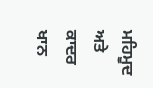ਮਹਿਮੂਦ ਅਤੇ ਕਾਦਰ ਖਾਨ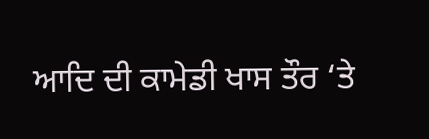ਆਦਿ ਦੀ ਕਾਮੇਡੀ ਖਾਸ ਤੌਰ ‘ਤੇ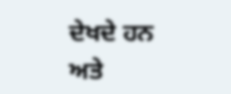ਦੇਖਦੇ ਹਨ ਅਤੇ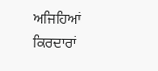ਅਜਿਹਿਆਂ ਕਿਰਦਾਰਾਂ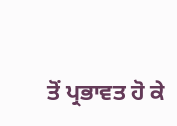ਤੋਂ ਪ੍ਰਭਾਵਤ ਹੋ ਕੇ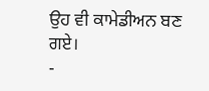ਉਹ ਵੀ ਕਾਮੇਡੀਅਨ ਬਣ ਗਏ।
-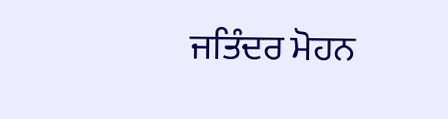ਜਤਿੰਦਰ ਮੋਹਨ